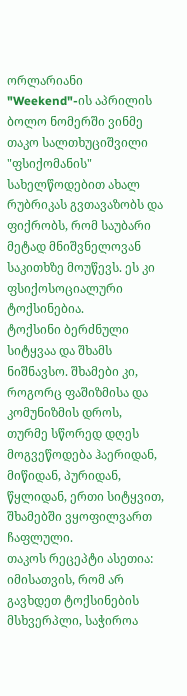ორლარიანი "Weekend"-ის აპრილის ბოლო ნომერში ვინმე თაკო სალთხუციშვილი "ფსიქომანის" სახელწოდებით ახალ რუბრიკას გვთავაზობს და ფიქრობს, რომ საუბარი მეტად მნიშვნელოვან საკითხზე მოუწევს. ეს კი ფსიქოსოციალური ტოქსინებია.
ტოქსინი ბერძნული სიტყვაა და შხამს ნიშნავსო. შხამები კი, როგორც ფაშიზმისა და კომუნიზმის დროს, თურმე სწორედ დღეს მოგვეწოდება ჰაერიდან, მიწიდან, პურიდან, წყლიდან, ერთი სიტყვით, შხამებში ვყოფილვართ ჩაფლული.
თაკოს რეცეპტი ასეთია: იმისათვის, რომ არ გავხდეთ ტოქსინების მსხვერპლი, საჭიროა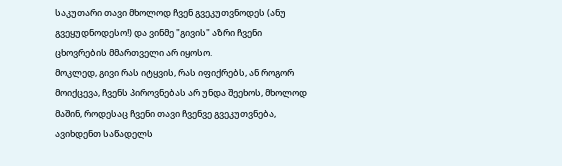საკუთარი თავი მხოლოდ ჩვენ გვეკუთვნოდეს (ანუ გვეყუდნოდესო!) და ვინმე "გივის" აზრი ჩვენი ცხოვრების მმართველი არ იყოსო.
მოკლედ, გივი რას იტყვის, რას იფიქრებს, ან როგორ მოიქცევა, ჩვენს პიროვნებას არ უნდა შეეხოს, მხოლოდ მაშინ, როდესაც ჩვენი თავი ჩვენვე გვეკუთვნება, ავიხდენთ საწადელს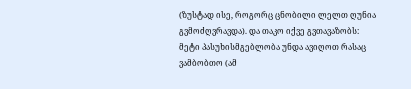(ზუსტად ისე, როგორც ცნობილი ლელთ ღუნია გვმოძღვრავდა). და თაკო იქვე გვთავაზობს: მეტი პასუხისმგებლობა უნდა ავიღოთ რასაც ვამბობთო (ამ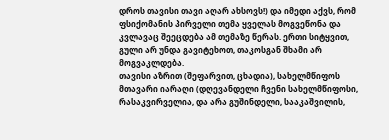დროს თავისი თავი აღარ ახსოვს!) და იმედი აქვს, რომ ფსიქომანის პირველი თემა ყველას მოგვეწონა და კვლავაც შეეცდება ამ თემაზე წერას. ერთი სიტყვით, გული არ უნდა გავიტეხოთ, თაკოსგან შხამი არ მოგვაკლდება.
თავისი აზრით (შეფარვით, ცხადია), სახელმწიფოს მთავარი იარაღი (დღევანდელი ჩვენი სახელმწიფოსი, რასაკვირველია, და არა გუშინდელი, სააკაშვილის,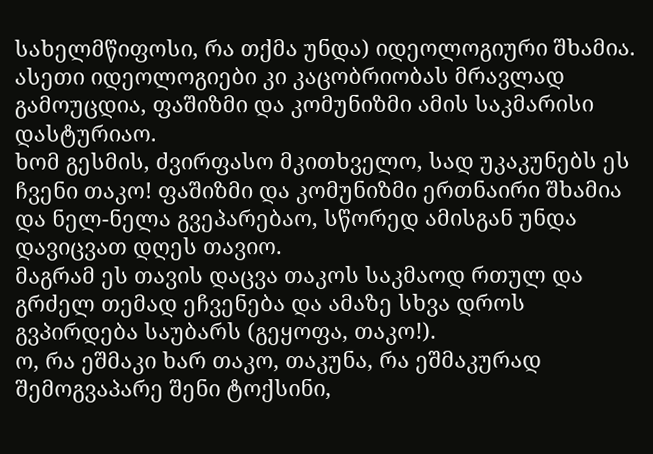სახელმწიფოსი, რა თქმა უნდა) იდეოლოგიური შხამია. ასეთი იდეოლოგიები კი კაცობრიობას მრავლად გამოუცდია, ფაშიზმი და კომუნიზმი ამის საკმარისი დასტურიაო.
ხომ გესმის, ძვირფასო მკითხველო, სად უკაკუნებს ეს ჩვენი თაკო! ფაშიზმი და კომუნიზმი ერთნაირი შხამია და ნელ-ნელა გვეპარებაო, სწორედ ამისგან უნდა დავიცვათ დღეს თავიო.
მაგრამ ეს თავის დაცვა თაკოს საკმაოდ რთულ და გრძელ თემად ეჩვენება და ამაზე სხვა დროს გვპირდება საუბარს (გეყოფა, თაკო!).
ო, რა ეშმაკი ხარ თაკო, თაკუნა, რა ეშმაკურად შემოგვაპარე შენი ტოქსინი,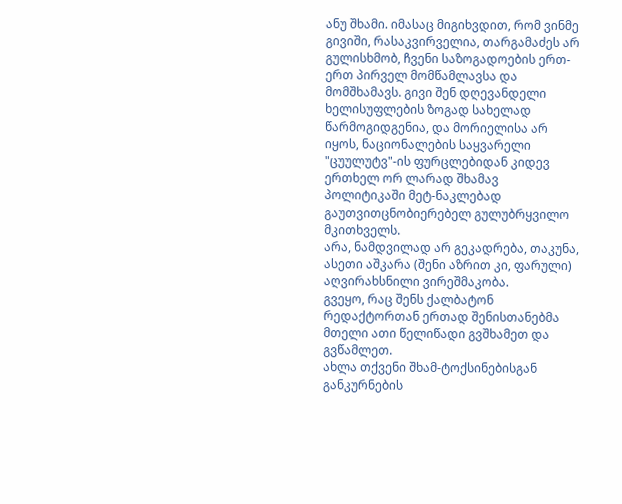ანუ შხამი. იმასაც მიგიხვდით, რომ ვინმე გივიში, რასაკვირველია, თარგამაძეს არ გულისხმობ, ჩვენი საზოგადოების ერთ-ერთ პირველ მომწამლავსა და მომშხამავს. გივი შენ დღევანდელი ხელისუფლების ზოგად სახელად წარმოგიდგენია, და მორიელისა არ იყოს, ნაციონალების საყვარელი "ცუულუტვ"-ის ფურცლებიდან კიდევ ერთხელ ორ ლარად შხამავ პოლიტიკაში მეტ-ნაკლებად გაუთვითცნობიერებელ გულუბრყვილო მკითხველს.
არა, ნამდვილად არ გეკადრება, თაკუნა, ასეთი აშკარა (შენი აზრით კი, ფარული) აღვირახსნილი ვირეშმაკობა.
გვეყო, რაც შენს ქალბატონ რედაქტორთან ერთად შენისთანებმა მთელი ათი წელიწადი გვშხამეთ და გვწამლეთ.
ახლა თქვენი შხამ-ტოქსინებისგან განკურნების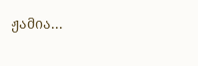ჟამია...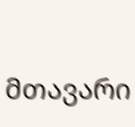მთავარი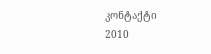კონტაქტი
2010